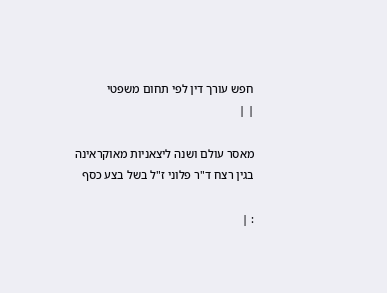חפש עורך דין לפי תחום משפטי
| |

מאסר עולם ושנה ליצאניות מאוקראינה בגין רצח ד"ר פלוני ז"ל בשל בצע כסף

: |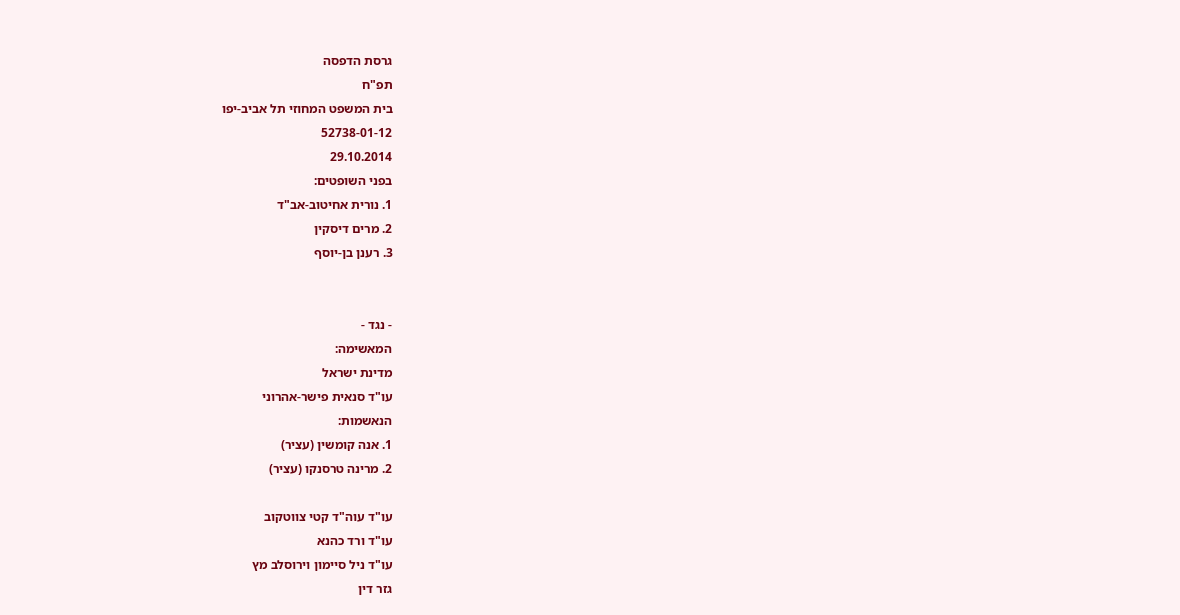גרסת הדפסה
תפ"ח
בית המשפט המחוזי תל אביב-יפו
52738-01-12
29.10.2014
בפני השופטים:
1. נורית אחיטוב-אב"ד
2. מרים דיסקין
3. רענן בן-יוסף


- נגד -
המאשימה:
מדינת ישראל
עו"ד סנאית פישר-אהרוני
הנאשמות:
1. אנה קומשין (עציר)
2. מרינה טרסנקו (עציר)

עו"ד עוה"ד קטי צווטקוב
עו"ד ורד כהנא
עו"ד ניל סיימון וירוסלב מץ
גזר דין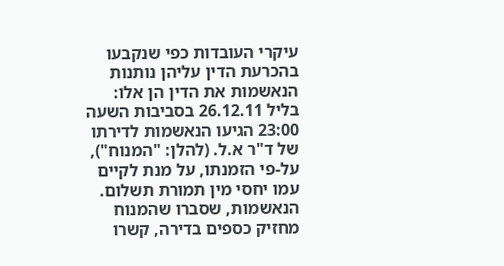עיקרי העובדות כפי שנקבעו בהכרעת הדין עליהן נותנות הנאשמות את הדין הן אלו: בליל 26.12.11 בסביבות השעה 23:00 הגיעו הנאשמות לדירתו של ד"ר א.ל. (להלן: "המנוח"), על-פי הזמנתו, על מנת לקיים עמו יחסי מין תמורת תשלום. הנאשמות, שסברו שהמנוח מחזיק כספים בדירה, קשרו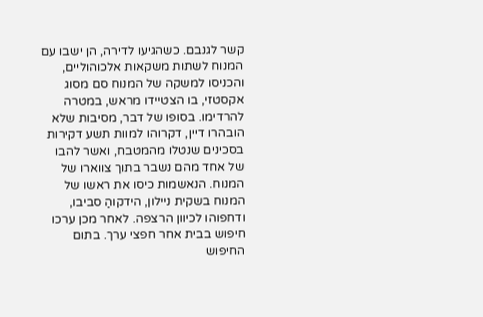קשר לגנבם. כשהגיעו לדירה, הן ישבו עם המנוח לשתות משקאות אלכוהוליים, והכניסו למשקה של המנוח סם מסוג אקסטזי, בו הצטיידו מראש, במטרה להרדימו. בסופו של דבר, מסיבות שלא הובהרו דיין, דקרוהו למוות תשע דקירות בסכינים שנטלו מהמטבח, ואשר להבו של אחד מהם נשבר בתוך צווארו של המנוח. הנאשמות כיסו את ראשו של המנוח בשקית ניילון, הידקוהַ סביבו, ודחפוהו לכיוון הרצפה. לאחר מכן ערכו חיפוש בבית אחר חפצי ערך. בתום החיפוש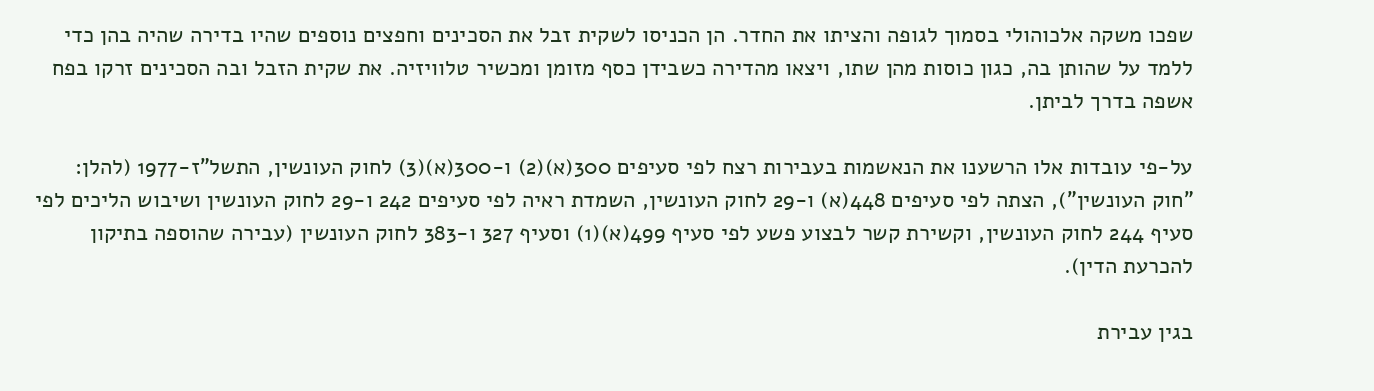שפכו משקה אלכוהולי בסמוך לגופה והציתו את החדר. הן הכניסו לשקית זבל את הסכינים וחפצים נוספים שהיו בדירה שהיה בהן כדי ללמד על שהותן בה, כגון כוסות מהן שתו, ויצאו מהדירה כשבידן כסף מזומן ומכשיר טלוויזיה. את שקית הזבל ובה הסכינים זרקו בפח אשפה בדרך לביתן.

על-פי עובדות אלו הרשענו את הנאשמות בעבירות רצח לפי סעיפים 300(א)(2) ו-300(א)(3) לחוק העונשין, התשל"ז-1977 (להלן: "חוק העונשין"), הצתה לפי סעיפים 448(א) ו-29 לחוק העונשין, השמדת ראיה לפי סעיפים 242 ו-29 לחוק העונשין ושיבוש הליכים לפי סעיף 244 לחוק העונשין, וקשירת קשר לבצוע פשע לפי סעיף 499(א)(1) וסעיף 327 ו-383 לחוק העונשין (עבירה שהוספה בתיקון להכרעת הדין).

בגין עבירת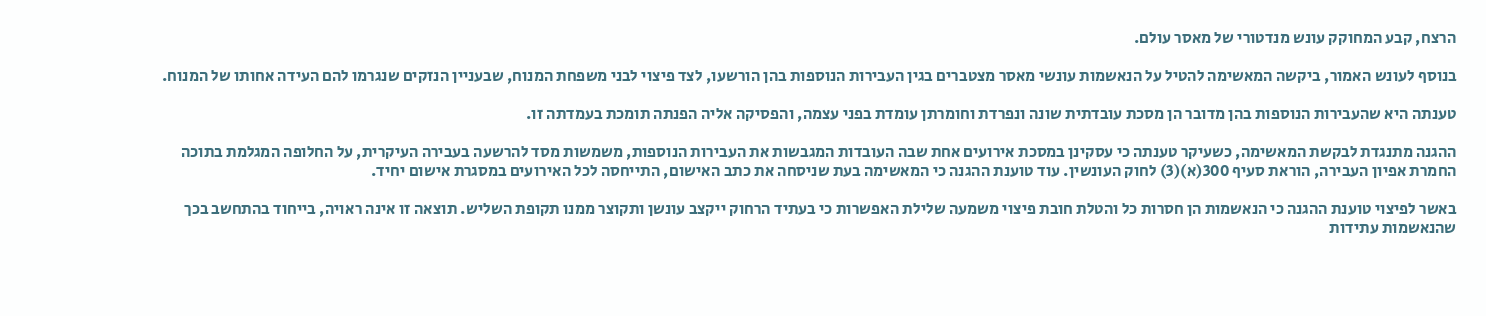הרצח, קבע המחוקק עונש מנדטורי של מאסר עולם.

בנוסף לעונש האמור, ביקשה המאשימה להטיל על הנאשמות עונשי מאסר מצטברים בגין העבירות הנוספות בהן הורשעו, לצד פיצוי לבני משפחת המנוח, שבעניין הנזקים שנגרמו להם העידה אחותו של המנוח.

טענתה היא שהעבירות הנוספות בהן מדובר הן מסכת עובדתית שונה ונפרדת וחומרתן עומדת בפני עצמה, והפסיקה אליה הפנתה תומכת בעמדתה זו.

ההגנה מתנגדת לבקשת המאשימה, כשעיקר טענתה כי עסקינן במסכת אירועים אחת שבה העובדות המגבשות את העבירות הנוספות, משמשות מסד להרשעה בעבירה העיקרית, על החלופה המגלמת בתוכה החמרת אפיון העבירה, הוראת סעיף 300(א)(3) לחוק העונשין. עוד טוענת ההגנה כי המאשימה בעת שניסחה את כתב האישום, התייחסה לכל האירועים במסגרת אישום יחיד.

באשר לפיצוי טוענת ההגנה כי הנאשמות הן חסרות כל והטלת חובת פיצוי משמעה שלילת האפשרות כי בעתיד הרחוק ייקצב עונשן ותקוצר ממנו תקופת השליש. תוצאה זו אינה ראויה, בייחוד בהתחשב בכך שהנאשמות עתידות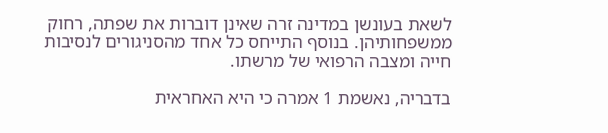לשאת בעונשן במדינה זרה שאינן דוברות את שפתה, רחוק ממשפחותיהן. בנוסף התייחס כל אחד מהסניגורים לנסיבות חייה ומצבה הרפואי של מרשתו.

בדבריה, נאשמת 1 אמרה כי היא האחראית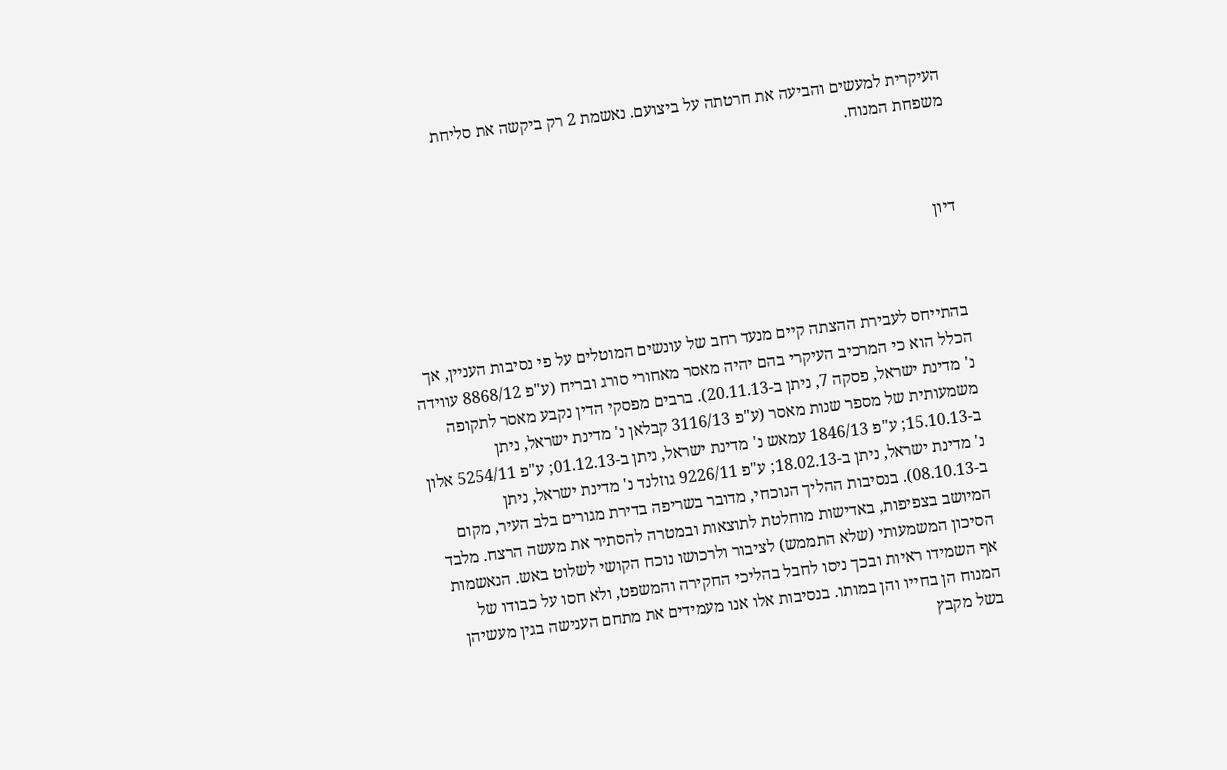העיקרית למעשים והביעה את חרטתה על ביצועם. נאשמת 2 רק ביקשה את סליחת משפחת המנוח.



דיון



בהתייחס לעבירת ההצתה קיים מנעד רחב של עונשים המוטלים על פי נסיבות העניין, אך הכלל הוא כי המרכיב העיקרי בהם יהיה מאסר מאחורי סורג ובריח (ע"פ 8868/12 עווידה נ' מדינת ישראל, פסקה 7, ניתן ב-20.11.13). ברבים מפסקי הדין נקבע מאסר לתקופה משמעותית של מספר שנות מאסר (ע"פ 3116/13 קבלאן נ' מדינת ישראל, ניתן ב-15.10.13; ע"פ 1846/13 עמאש נ' מדינת ישראל, ניתן ב-01.12.13; ע"פ 5254/11 אלון נ' מדינת ישראל, ניתן ב-18.02.13; ע"פ 9226/11 גוזלנד נ' מדינת ישראל, ניתן ב-08.10.13). בנסיבות ההליך הנוכחי, מדובר בשריפה בדירת מגורים בלב העיר, מקום המיושב בצפיפות, באדישות מוחלטת לתוצאות ובמטרה להסתיר את מעשה הרצח. מלבד הסיכון המשמעותי (שלא התממש) לציבור ולרכושו נוכח הקושי לשלוט באש. הנאשמות אף השמידו ראיות ובכך ניסו לחבל בהליכי החקירה והמשפט, ולא חסו על כבודו של המנוח הן בחייו והן במותו. בנסיבות אלו אנו מעמידים את מתחם הענישה בגין מעשיהן בשל מקבץ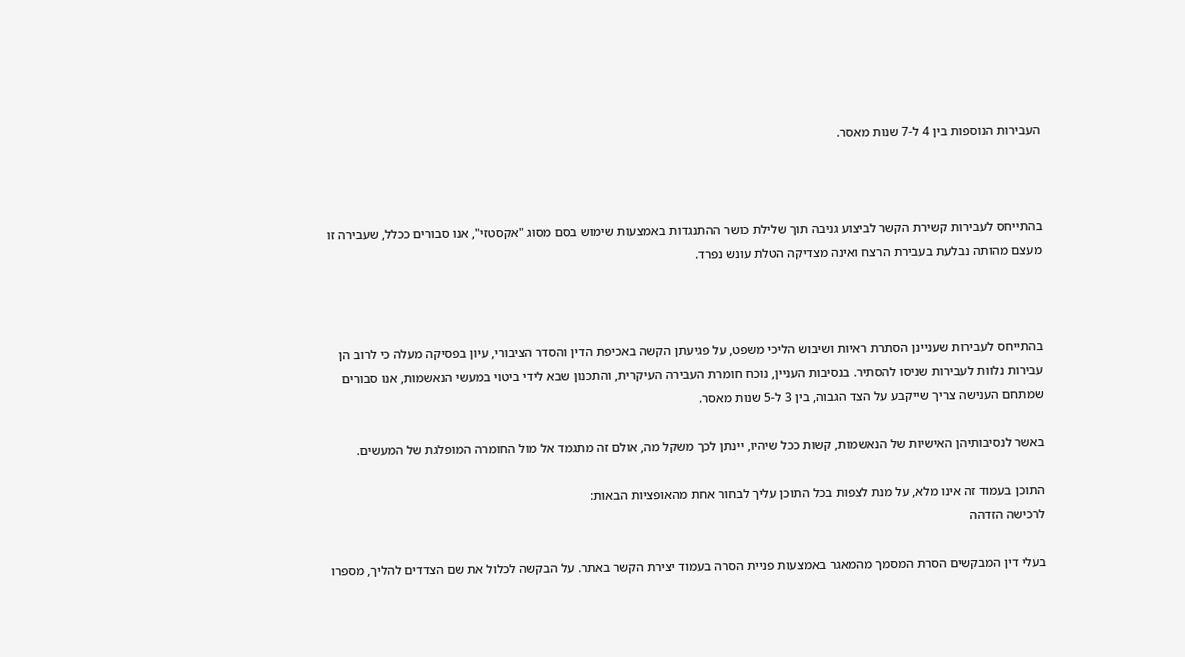העבירות הנוספות בין 4 ל-7 שנות מאסר.



בהתייחס לעבירות קשירת הקשר לביצוע גניבה תוך שלילת כושר ההתנגדות באמצעות שימוש בסם מסוג "אקסטזי", אנו סבורים ככלל, שעבירה זו מעצם מהותה נבלעת בעבירת הרצח ואינה מצדיקה הטלת עונש נפרד.



בהתייחס לעבירות שעניינן הסתרת ראיות ושיבוש הליכי משפט, על פגיעתן הקשה באכיפת הדין והסדר הציבורי, עיון בפסיקה מעלה כי לרוב הן עבירות נלוות לעבירות שניסו להסתיר. בנסיבות העניין, נוכח חומרת העבירה העיקרית, והתכנון שבא לידי ביטוי במעשי הנאשמות, אנו סבורים שמתחם הענישה צריך שייקבע על הצד הגבוה, בין 3 ל-5 שנות מאסר.

באשר לנסיבותיהן האישיות של הנאשמות, קשות ככל שיהיו, יינתן לכך משקל מה, אולם זה מתגמד אל מול החומרה המופלגת של המעשים.

התוכן בעמוד זה אינו מלא, על מנת לצפות בכל התוכן עליך לבחור אחת מהאופציות הבאות:
לרכישה הזדהה

בעלי דין המבקשים הסרת המסמך מהמאגר באמצעות פניית הסרה בעמוד יצירת הקשר באתר. על הבקשה לכלול את שם הצדדים להליך, מספרו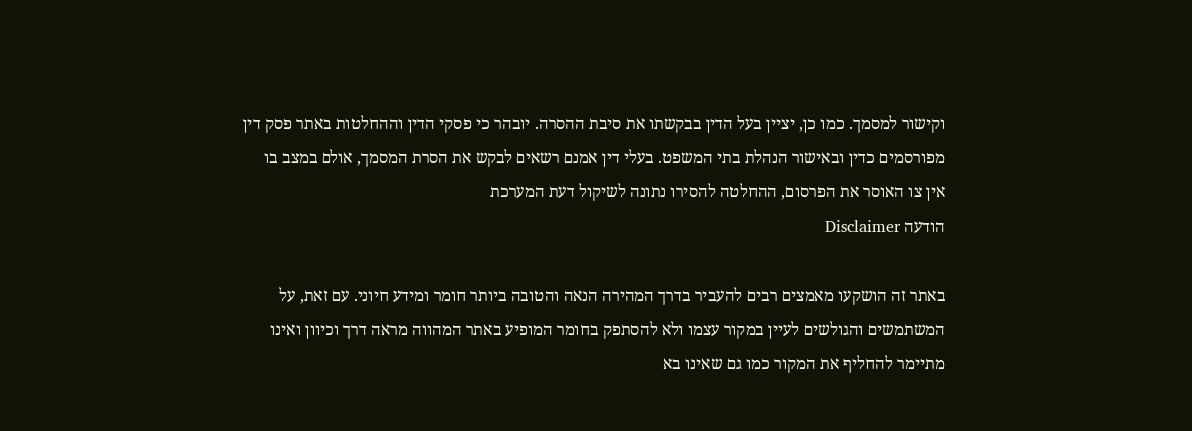וקישור למסמך. כמו כן, יציין בעל הדין בבקשתו את סיבת ההסרה. יובהר כי פסקי הדין וההחלטות באתר פסק דין מפורסמים כדין ובאישור הנהלת בתי המשפט. בעלי דין אמנם רשאים לבקש את הסרת המסמך, אולם במצב בו אין צו האוסר את הפרסום, ההחלטה להסירו נתונה לשיקול דעת המערכת
הודעה Disclaimer

באתר זה הושקעו מאמצים רבים להעביר בדרך המהירה הנאה והטובה ביותר חומר ומידע חיוני. עם זאת, על המשתמשים והגולשים לעיין במקור עצמו ולא להסתפק בחומר המופיע באתר המהווה מראה דרך וכיוון ואינו מתיימר להחליף את המקור כמו גם שאינו בא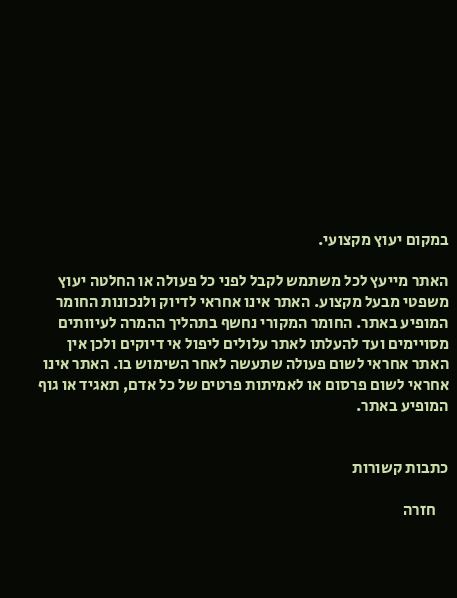במקום יעוץ מקצועי.

האתר מייעץ לכל משתמש לקבל לפני כל פעולה או החלטה יעוץ משפטי מבעל מקצוע. האתר אינו אחראי לדיוק ולנכונות החומר המופיע באתר. החומר המקורי נחשף בתהליך ההמרה לעיוותים מסויימים ועד להעלתו לאתר עלולים ליפול אי דיוקים ולכן אין האתר אחראי לשום פעולה שתעשה לאחר השימוש בו. האתר אינו אחראי לשום פרסום או לאמיתות פרטים של כל אדם, תאגיד או גוף המופיע באתר.


כתבות קשורות

    חזרה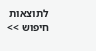לתוצאות חיפוש >>